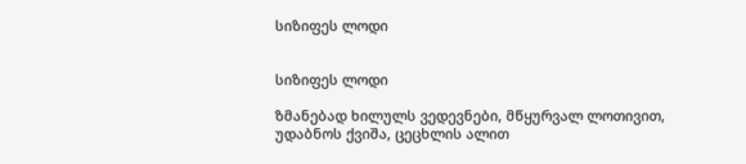სიზიფეს ლოდი


სიზიფეს ლოდი

ზმანებად ხილულს ვედევნები, მწყურვალ ლოთივით,
უდაბნოს ქვიშა, ცეცხლის ალით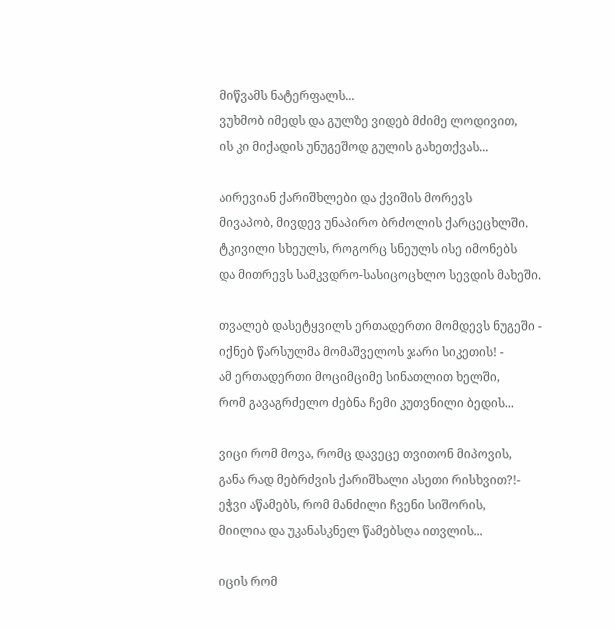მიწვამს ნატერფალს...
ვუხმობ იმედს და გულზე ვიდებ მძიმე ლოდივით,
ის კი მიქადის უნუგეშოდ გულის გახეთქვას...

აირევიან ქარიშხლები და ქვიშის მორევს
მივაპობ, მივდევ უნაპირო ბრძოლის ქარცეცხლში.
ტკივილი სხეულს, როგორც სნეულს ისე იმონებს
და მითრევს სამკვდრო-სასიცოცხლო სევდის მახეში.

თვალებ დასეტყვილს ერთადერთი მომდევს ნუგეში -
იქნებ წარსულმა მომაშველოს ჯარი სიკეთის! -
ამ ერთადერთი მოციმციმე სინათლით ხელში,
რომ გავაგრძელო ძებნა ჩემი კუთვნილი ბედის...

ვიცი რომ მოვა, რომც დავეცე თვითონ მიპოვის,
განა რად მებრძვის ქარიშხალი ასეთი რისხვით?!-
ეჭვი აწამებს, რომ მანძილი ჩვენი სიშორის,
მიილია და უკანასკნელ წამებსღა ითვლის...

იცის რომ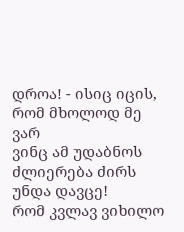დროა! - ისიც იცის, რომ მხოლოდ მე ვარ
ვინც ამ უდაბნოს ძლიერება ძირს უნდა დავცე!
რომ კვლავ ვიხილო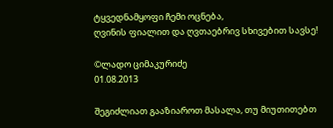ტყვედნამყოფი ჩემი ოცნება,
ღვინის ფიალით და ღვთაებრივ სხივებით სავსე!

©ლადო ციმაკურიძე
01.08.2013

შეგიძლიათ გააზიაროთ მასალა, თუ მიუთითებთ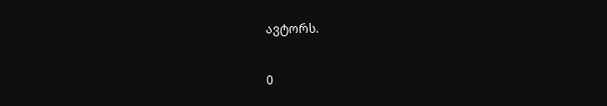ავტორს.

0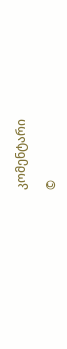კომენტარი

©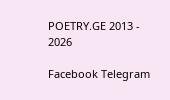POETRY.GE 2013 - 2026

Facebook Telegram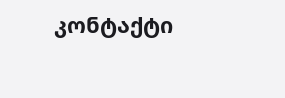კონტაქტი